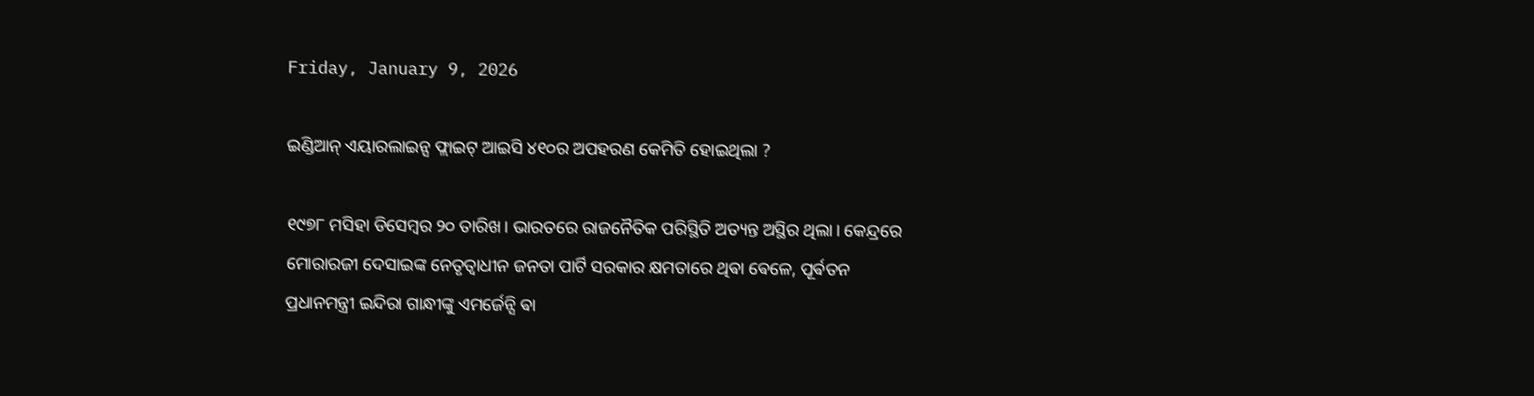Friday, January 9, 2026

ଇଣ୍ଡିଆନ୍ ଏୟାରଲାଇନ୍ସ ଫ୍ଲାଇଟ୍ ଆଇସି ୪୧୦ର ଅପହରଣ କେମିତି ହୋଇଥିଲା ?

୧୯୭୮ ମସିହା ଡିସେମ୍ଵର ୨୦ ତାରିଖ। ଭାରତରେ ରାଜନୈତିକ ପରିସ୍ଥିତି ଅତ୍ୟନ୍ତ ଅସ୍ଥିର ଥିଲା। କେନ୍ଦ୍ରରେ ମୋରାରଜୀ ଦେସାଇଙ୍କ ନେତୃତ୍ୱାଧୀନ ଜନତା ପାର୍ଟି ସରକାର କ୍ଷମତାରେ ଥିଵା ଵେଳେ, ପୂର୍ଵତନ ପ୍ରଧାନମନ୍ତ୍ରୀ ଇନ୍ଦିରା ଗାନ୍ଧୀଙ୍କୁ ଏମର୍ଜେନ୍ସି ଵା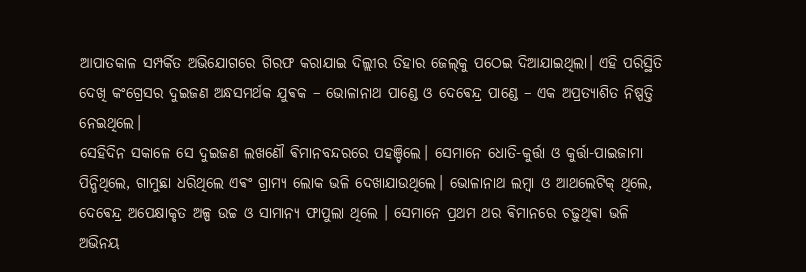ଆପାତକାଳ ସମ୍ପର୍କିତ ଅଭିଯୋଗରେ ଗିରଫ କରାଯାଇ ଦିଲ୍ଲୀର ତିହାର ଜେଲ୍‌କୁ ପଠେଇ ଦିଆଯାଇଥିଲା। ଏହି ପରିସ୍ଥିତି ଦେଖି କଂଗ୍ରେସର ଦୁଇଜଣ ଅନ୍ଧସମର୍ଥକ ଯୁଵକ – ଭୋଳାନାଥ ପାଣ୍ଡେ ଓ ଦେଵେନ୍ଦ୍ର ପାଣ୍ଡେ – ଏକ ଅପ୍ରତ୍ୟାଶିତ ନିଷ୍ପତ୍ତି ନେଇଥିଲେ।
ସେହିଦିନ ସକାଳେ ସେ ଦୁଇଜଣ ଲଖଣୌ ଵିମାନବନ୍ଦରରେ ପହଞ୍ଚିଲେ। ସେମାନେ ଧୋତି-କୁର୍ତ୍ତା ଓ କୁର୍ତ୍ତା-ପାଇଜାମା ପିନ୍ଧିଥିଲେ, ଗାମୁଛା ଧରିଥିଲେ ଏଵଂ ଗ୍ରାମ୍ୟ ଲୋକ ଭଳି ଦେଖାଯାଉଥିଲେ। ଭୋଳାନାଥ ଲମ୍ଵା ଓ ଆଥଲେଟିକ୍ ଥିଲେ, ଦେଵେନ୍ଦ୍ର ଅପେକ୍ଷାକୃତ ଅଳ୍ପ ଉଚ୍ଚ ଓ ସାମାନ୍ୟ ଫାପୁଲା ଥିଲେ । ସେମାନେ ପ୍ରଥମ ଥର ଵିମାନରେ ଚଢ଼ୁଥିଵା ଭଳି ଅଭିନୟ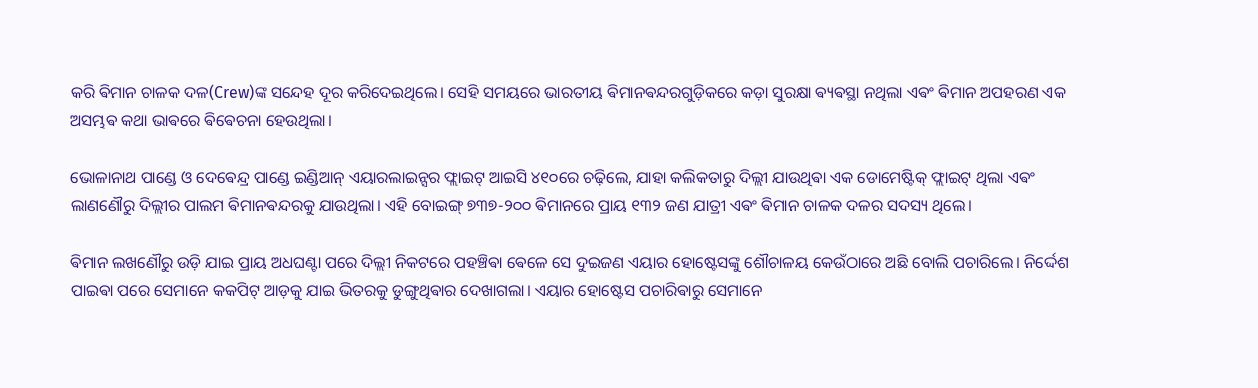କରି ଵିମାନ ଚାଳକ ଦଳ(Crew)ଙ୍କ ସନ୍ଦେହ ଦୂର କରିଦେଇଥିଲେ। ସେହି ସମୟରେ ଭାରତୀୟ ଵିମାନଵନ୍ଦରଗୁଡ଼ିକରେ କଡ଼ା ସୁରକ୍ଷା ଵ୍ୟଵସ୍ଥା ନଥିଲା ଏଵଂ ଵିମାନ ଅପହରଣ ଏକ ଅସମ୍ଭଵ କଥା ଭାଵରେ ଵିଵେଚନା ହେଉଥିଲା।

ଭୋଳାନାଥ ପାଣ୍ଡେ ଓ ଦେଵେନ୍ଦ୍ର ପାଣ୍ଡେ ଇଣ୍ଡିଆନ୍ ଏୟାରଲାଇନ୍ସର ଫ୍ଲାଇଟ୍ ଆଇସି ୪୧୦ରେ ଚଢ଼ିଲେ, ଯାହା କଲିକତାରୁ ଦିଲ୍ଲୀ ଯାଉଥିଵା ଏକ ଡୋମେଷ୍ଟିକ୍ ଫ୍ଲାଇଟ୍ ଥିଲା ଏଵଂ ଲାଣଣୌରୁ ଦିଲ୍ଲୀର ପାଲମ ଵିମାନଵନ୍ଦରକୁ ଯାଉଥିଲା। ଏହି ବୋଇଙ୍ଗ୍ ୭୩୭-୨୦୦ ଵିମାନରେ ପ୍ରାୟ ୧୩୨ ଜଣ ଯାତ୍ରୀ ଏଵଂ ଵିମାନ ଚାଳକ ଦଳର ସଦସ୍ୟ ଥିଲେ।

ଵିମାନ ଲଖଣୌରୁ ଉଡ଼ି ଯାଇ ପ୍ରାୟ ଅଧଘଣ୍ଟା ପରେ ଦିଲ୍ଲୀ ନିକଟରେ ପହଞ୍ଚିଵା ଵେଳେ ସେ ଦୁଇଜଣ ଏୟାର ହୋଷ୍ଟେସଙ୍କୁ ଶୌଚାଳୟ କେଉଁଠାରେ ଅଛି ବୋଲି ପଚାରିଲେ। ନିର୍ଦ୍ଦେଶ ପାଇଵା ପରେ ସେମାନେ କକପିଟ୍ ଆଡ଼କୁ ଯାଇ ଭିତରକୁ ଡୁଙ୍ଗୁଥିଵାର ଦେଖାଗଲା। ଏୟାର ହୋଷ୍ଟେସ ପଚାରିଵାରୁ ସେମାନେ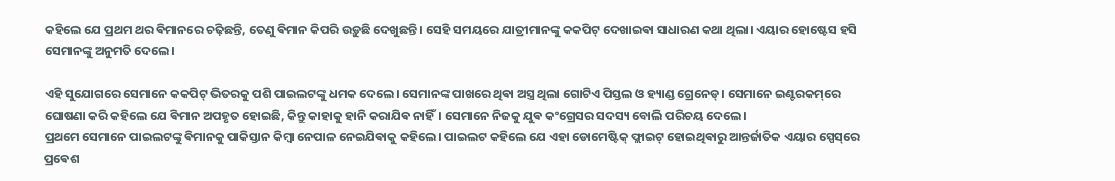କହିଲେ ଯେ ପ୍ରଥମ ଥର ଵିମାନରେ ଚଢ଼ିଛନ୍ତି, ତେଣୁ ଵିମାନ କିପରି ଉଡ଼ୁଛି ଦେଖୁଛନ୍ତି। ସେହି ସମୟରେ ଯାତ୍ରୀମାନଙ୍କୁ କକପିଟ୍ ଦେଖାଇଵା ସାଧାରଣ କଥା ଥିଲା। ଏୟାର ହୋଷ୍ଟେସ ହସି ସେମାନଙ୍କୁ ଅନୁମତି ଦେଲେ।

ଏହି ସୁଯୋଗରେ ସେମାନେ କକପିଟ୍ ଭିତରକୁ ପଶି ପାଇଲଟଙ୍କୁ ଧମକ ଦେଲେ। ସେମାନଙ୍କ ପାଖରେ ଥିଵା ଅସ୍ତ୍ର ଥିଲା ଗୋଟିଏ ପିସ୍ତଲ ଓ ହ୍ୟାଣ୍ଡ ଗ୍ରେନେଡ୍। ସେମାନେ ଇଣ୍ଟରକମ୍‌ରେ ଘୋଷଣା କରି କହିଲେ ଯେ ଵିମାନ ଅପହୃତ ହୋଇଛି, କିନ୍ତୁ କାହାକୁ ହାନି କରାଯିଵ ନାହିଁ। ସେମାନେ ନିଜକୁ ଯୁଵ କଂଗ୍ରେସର ସଦସ୍ୟ ବୋଲି ପରିଚୟ ଦେଲେ।
ପ୍ରଥମେ ସେମାନେ ପାଇଲଟଙ୍କୁ ଵିମାନକୁ ପାକିସ୍ତାନ କିମ୍ଵା ନେପାଳ ନେଇଯିଵାକୁ କହିଲେ। ପାଇଲଟ କହିଲେ ଯେ ଏହା ଡୋମେଷ୍ଟିକ୍ ଫ୍ଲାଇଟ୍ ହୋଇଥିଵାରୁ ଆନ୍ତର୍ଜାତିକ ଏୟାର ସ୍ପେସ୍‌ରେ ପ୍ରଵେଶ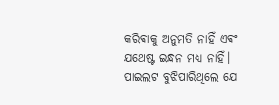କରିଵାକୁ ଅନୁମତି ନାହିଁ ଏଵଂ ଯଥେଷ୍ଟ ଇନ୍ଧନ ମଧ୍ୟ ନାହିଁ। ପାଇଲଟ ବୁଝିପାରିଥିଲେ ଯେ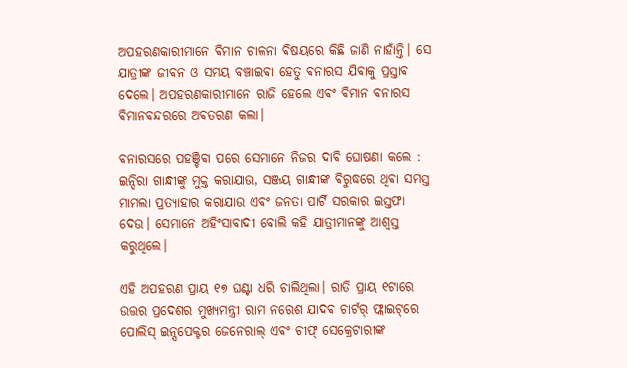ଅପହରଣକାରୀମାନେ ଵିମାନ ଚାଳନା ଵିଷୟରେ କିଛି ଜାଣି ନାହାଁନ୍ତି। ସେ ଯାତ୍ରୀଙ୍କ ଜୀଵନ ଓ ସମୟ ବଞ୍ଚାଇଵା ହେତୁ ଵନାରସ ଯିଵାକୁ ପ୍ରସ୍ତାଵ ଦେଲେ। ଅପହରଣକାରୀମାନେ ରାଜି ହେଲେ ଏଵଂ ଵିମାନ ଵନାରସ ଵିମାନଵନ୍ଦରରେ ଅଵତରଣ କଲା।

ଵନାରସରେ ପହଞ୍ଚିଵା ପରେ ସେମାନେ ନିଜର ଦାଵି ଘୋଷଣା କଲେ : ଇନ୍ଦିରା ଗାନ୍ଧୀଙ୍କୁ ମୁକ୍ତ କରାଯାଉ, ସଞ୍ଜୟ ଗାନ୍ଧୀଙ୍କ ଵିରୁଦ୍ଧରେ ଥିଵା ସମସ୍ତ ମାମଲା ପ୍ରତ୍ୟାହାର କରାଯାଉ ଏଵଂ ଜନତା ପାର୍ଟି ସରକାର ଇସ୍ତଫା ଦେଉ। ସେମାନେ ଅହିଂସାଵାଦୀ ବୋଲି କହି ଯାତ୍ରୀମାନଙ୍କୁ ଆଶ୍ୱସ୍ତ କରୁଥିଲେ।

ଏହି ଅପହରଣ ପ୍ରାୟ ୧୭ ଘଣ୍ଟା ଧରି ଚାଲିଥିଲା। ରାତି ପ୍ରାୟ ୧ଟାରେ ଉତ୍ତର ପ୍ରଦେଶର ମୁଖ୍ୟମନ୍ତ୍ରୀ ରାମ ନରେଶ ଯାଦଵ ଚାର୍ଟର୍ ଫ୍ଲାଇଟ୍‌ରେ ପୋଲିସ୍ ଇନ୍ସପେକ୍ଟର ଜେନେରାଲ୍ ଏଵଂ ଚୀଫ୍ ସେକ୍ରେଟାରୀଙ୍କ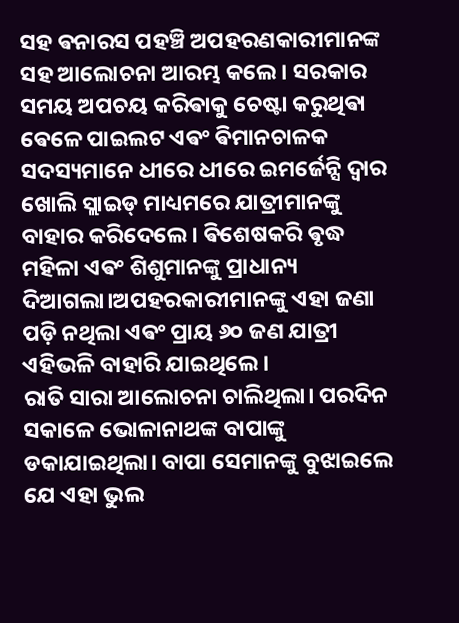ସହ ଵନାରସ ପହଞ୍ଚି ଅପହରଣକାରୀମାନଙ୍କ ସହ ଆଲୋଚନା ଆରମ୍ଭ କଲେ। ସରକାର ସମୟ ଅପଚୟ କରିଵାକୁ ଚେଷ୍ଟା କରୁଥିଵା ଵେଳେ ପାଇଲଟ ଏଵଂ ଵିମାନଚାଳକ ସଦସ୍ୟମାନେ ଧୀରେ ଧୀରେ ଇମର୍ଜେନ୍ସି ଦ୍ୱାର ଖୋଲି ସ୍ଲାଇଡ୍ ମାଧ୍ୟମରେ ଯାତ୍ରୀମାନଙ୍କୁ ବାହାର କରିଦେଲେ। ଵିଶେଷକରି ଵୃଦ୍ଧ ମହିଳା ଏଵଂ ଶିଶୁମାନଙ୍କୁ ପ୍ରାଧାନ୍ୟ ଦିଆଗଲା।ଅପହରକାରୀମାନଙ୍କୁ ଏହା ଜଣା ପଡ଼ି ନଥିଲା ଏଵଂ ପ୍ରାୟ ୬୦ ଜଣ ଯାତ୍ରୀ ଏହିଭଳି ବାହାରି ଯାଇଥିଲେ।
ରାତି ସାରା ଆଲୋଚନା ଚାଲିଥିଲା। ପରଦିନ ସକାଳେ ଭୋଳାନାଥଙ୍କ ବାପାଙ୍କୁ ଡକାଯାଇଥିଲା। ବାପା ସେମାନଙ୍କୁ ବୁଝାଇଲେ ଯେ ଏହା ଭୁଲ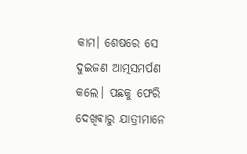କାମ। ଶେଷରେ ସେ ଦୁଇଜଣ ଆତ୍ମସମର୍ପଣ କଲେ। ପଛକୁ ଫେରି ଦେଖିଵାରୁ ଯାତ୍ରୀମାନେ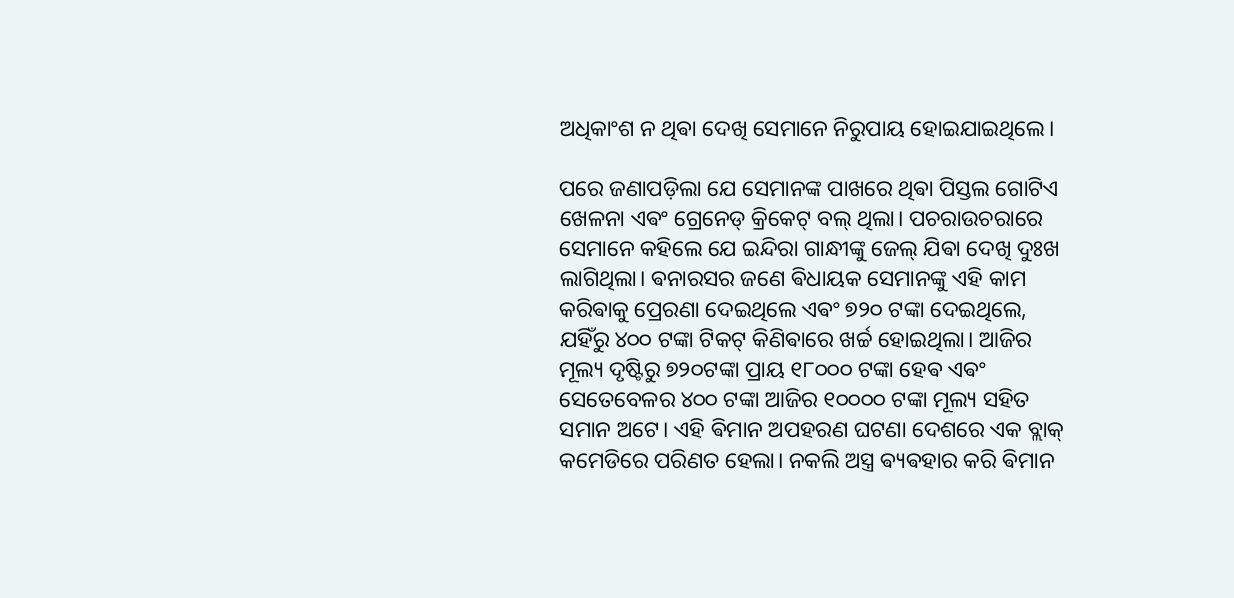ଅଧିକାଂଶ ନ ଥିଵା ଦେଖି ସେମାନେ ନିରୁପାୟ ହୋଇଯାଇଥିଲେ।

ପରେ ଜଣାପଡ଼ିଲା ଯେ ସେମାନଙ୍କ ପାଖରେ ଥିଵା ପିସ୍ତଲ ଗୋଟିଏ ଖେଳନା ଏଵଂ ଗ୍ରେନେଡ୍ କ୍ରିକେଟ୍ ବଲ୍ ଥିଲା। ପଚରାଉଚରାରେ ସେମାନେ କହିଲେ ଯେ ଇନ୍ଦିରା ଗାନ୍ଧୀଙ୍କୁ ଜେଲ୍ ଯିଵା ଦେଖି ଦୁଃଖ ଲାଗିଥିଲା। ଵନାରସର ଜଣେ ଵିଧାୟକ ସେମାନଙ୍କୁ ଏହି କାମ କରିଵାକୁ ପ୍ରେରଣା ଦେଇଥିଲେ ଏଵଂ ୭୨୦ ଟଙ୍କା ଦେଇଥିଲେ, ଯହିଁରୁ ୪୦୦ ଟଙ୍କା ଟିକଟ୍ କିଣିଵାରେ ଖର୍ଚ୍ଚ ହୋଇଥିଲା। ଆଜିର ମୂଲ୍ୟ ଦୃଷ୍ଟିରୁ ୭୨୦ଟଙ୍କା ପ୍ରାୟ ୧୮୦୦୦ ଟଙ୍କା ହେଵ ଏଵଂ ସେତେବେଳର ୪୦୦ ଟଙ୍କା ଆଜିର ୧୦୦୦୦ ଟଙ୍କା ମୂଲ୍ୟ ସହିତ ସମାନ ଅଟେ। ଏହି ଵିମାନ ଅପହରଣ ଘଟଣା ଦେଶରେ ଏକ ବ୍ଲାକ୍ କମେଡିରେ ପରିଣତ ହେଲା। ନକଲି ଅସ୍ତ୍ର ଵ୍ୟଵହାର କରି ଵିମାନ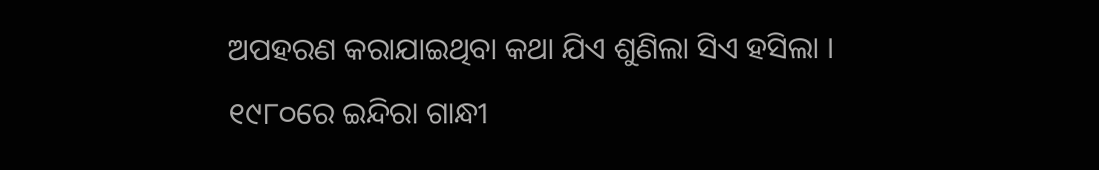ଅପହରଣ କରାଯାଇଥିବା କଥା ଯିଏ ଶୁଣିଲା ସିଏ ହସିଲା ।
୧୯୮୦ରେ ଇନ୍ଦିରା ଗାନ୍ଧୀ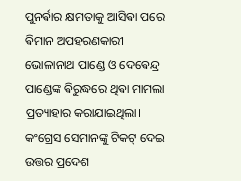ପୁନର୍ଵାର କ୍ଷମତାକୁ ଆସିଵା ପରେ ଵିମାନ ଅପହରଣକାରୀ ଭୋଳାନାଥ ପାଣ୍ଡେ ଓ ଦେଵେନ୍ଦ୍ର ପାଣ୍ଡେଙ୍କ ଵିରୁଦ୍ଧରେ ଥିଵା ମାମଲା ପ୍ରତ୍ୟାହାର କରାଯାଇଥିଲା। କଂଗ୍ରେସ ସେମାନଙ୍କୁ ଟିକଟ୍ ଦେଇ ଉତ୍ତର ପ୍ରଦେଶ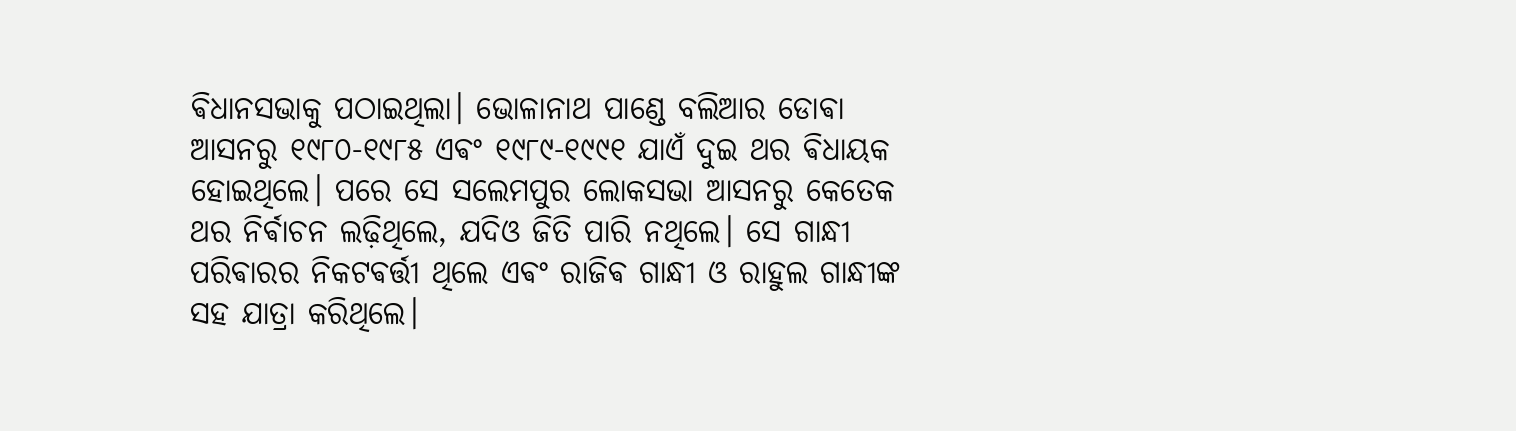ଵିଧାନସଭାକୁ ପଠାଇଥିଲା। ଭୋଳାନାଥ ପାଣ୍ଡେ ବଲିଆର ଡୋଵା ଆସନରୁ ୧୯୮୦-୧୯୮୫ ଏଵଂ ୧୯୮୯-୧୯୯୧ ଯାଏଁ ଦୁଇ ଥର ଵିଧାୟକ ହୋଇଥିଲେ। ପରେ ସେ ସଲେମପୁର ଲୋକସଭା ଆସନରୁ କେତେକ ଥର ନିର୍ଵାଚନ ଲଢ଼ିଥିଲେ, ଯଦିଓ ଜିତି ପାରି ନଥିଲେ। ସେ ଗାନ୍ଧୀ ପରିଵାରର ନିକଟଵର୍ତ୍ତୀ ଥିଲେ ଏଵଂ ରାଜିଵ ଗାନ୍ଧୀ ଓ ରାହୁଲ ଗାନ୍ଧୀଙ୍କ ସହ ଯାତ୍ରା କରିଥିଲେ।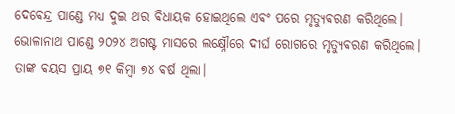ଦେଵେନ୍ଦ୍ର ପାଣ୍ଡେ ମଧ୍ୟ ଦୁଇ ଥର ଵିଧାୟକ ହୋଇଥିଲେ ଏଵଂ ପରେ ମୃତ୍ୟୁଵରଣ କରିଥିଲେ। ଭୋଳାନାଥ ପାଣ୍ଡେ ୨୦୨୪ ଅଗଷ୍ଟ ମାସରେ ଲକ୍ଷ୍ନୌରେ ଦୀର୍ଘ ରୋଗରେ ମୃତ୍ୟୁଵରଣ କରିଥିଲେ। ତାଙ୍କ ଵୟସ ପ୍ରାୟ ୭୧ କିମ୍ଵା ୭୪ ଵର୍ଷ ଥିଲା।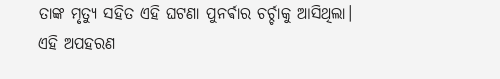ତାଙ୍କ ମୃତ୍ୟୁ ସହିତ ଏହି ଘଟଣା ପୁନର୍ଵାର ଚର୍ଚ୍ଚାକୁ ଆସିଥିଲା।
ଏହି ଅପହରଣ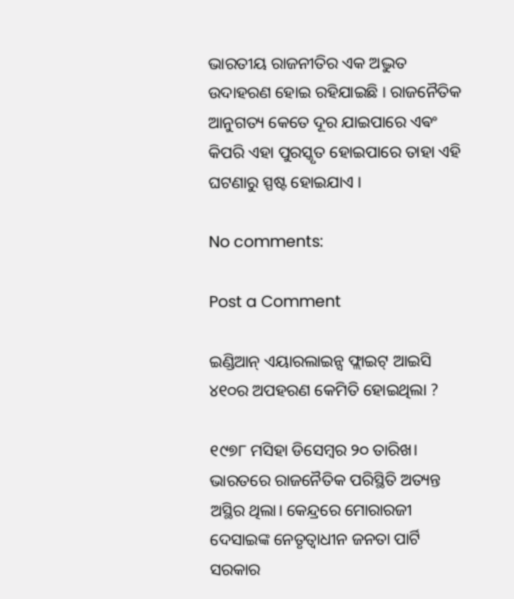ଭାରତୀୟ ରାଜନୀତିର ଏକ ଅଦ୍ଭୁତ ଉଦାହରଣ ହୋଇ ରହିଯାଇଛି । ରାଜନୈତିକ ଆନୁଗତ୍ୟ କେତେ ଦୂର ଯାଇପାରେ ଏଵଂ କିପରି ଏହା ପୁରସ୍କୃତ ହୋଇପାରେ ତାହା ଏହି ଘଟଣାରୁ ସ୍ପଷ୍ଟ ହୋଇଯାଏ ।

No comments:

Post a Comment

ଇଣ୍ଡିଆନ୍ ଏୟାରଲାଇନ୍ସ ଫ୍ଲାଇଟ୍ ଆଇସି ୪୧୦ର ଅପହରଣ କେମିତି ହୋଇଥିଲା ?

୧୯୭୮ ମସିହା ଡିସେମ୍ଵର ୨୦ ତାରିଖ। ଭାରତରେ ରାଜନୈତିକ ପରିସ୍ଥିତି ଅତ୍ୟନ୍ତ ଅସ୍ଥିର ଥିଲା। କେନ୍ଦ୍ରରେ ମୋରାରଜୀ ଦେସାଇଙ୍କ ନେତୃତ୍ୱାଧୀନ ଜନତା ପାର୍ଟି ସରକାର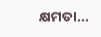କ୍ଷମତା...